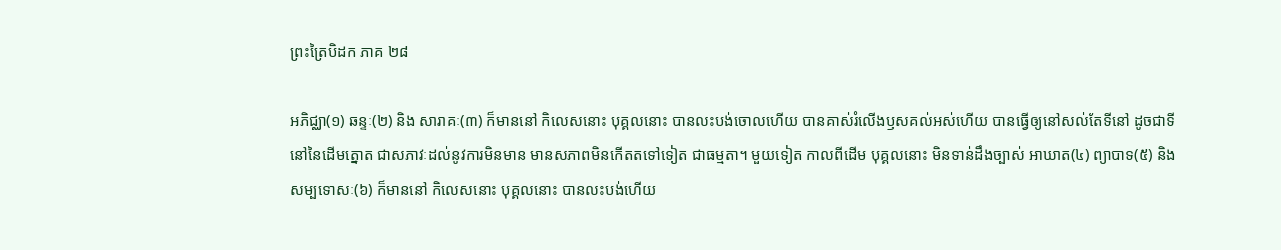ព្រះត្រៃបិដក ភាគ ២៨

អភិជ្ឈា(១) ឆន្ទៈ(២) និង សារាគៈ(៣) ក៏មាននៅ កិលេសនោះ បុគ្គលនោះ បានលះបង់ចោលហើយ បានគាស់រំលើងឫសគល់អស់ហើយ បានធ្វើឲ្យនៅសល់តែទីនៅ ដូចជាទីនៅនៃដើមត្នោត ជាសភាវៈដល់នូវការមិនមាន មានសភាពមិនកើតតទៅទៀត ជាធម្មតា។ មួយទៀត កាលពីដើម បុគ្គលនោះ មិនទាន់ដឹងច្បាស់ អាឃាត(៤) ព្យាបាទ(៥) និង សម្បទោសៈ(៦) ក៏មាននៅ កិលេសនោះ បុគ្គលនោះ បានលះបង់ហើយ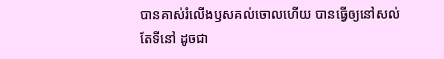បានគាស់រំលើងឫសគល់ចោលហើយ បានធ្វើឲ្យនៅសល់តែទីនៅ ដូចជា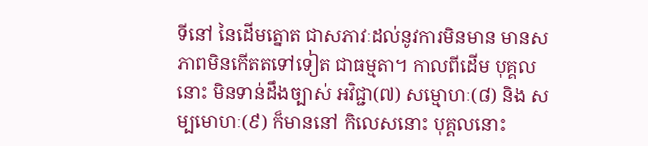ទីនៅ នៃដើមត្នោត ជាសភាវៈដល់នូវការមិនមាន មានសភាពមិនកើតតទៅទៀត ជាធម្មតា។ កាលពីដើម បុគ្គលនោះ មិនទាន់ដឹងច្បាស់ អវិជ្ជា(៧) សម្មោហៈ(៨) និង សម្បមោហៈ(៩) ក៏មាននៅ កិលេសនោះ បុគ្គលនោះ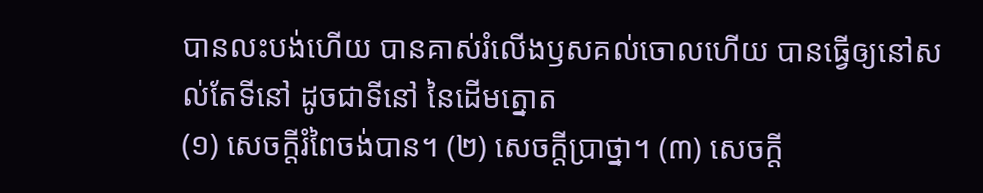បានលះបង់ហើយ បានគាស់រំលើងឫសគល់ចោលហើយ បានធ្វើឲ្យនៅសល់តែទីនៅ ដូចជាទីនៅ នៃដើមត្នោត
(១) សេចក្តីរំពៃចង់បាន។ (២) សេចក្តីប្រាថ្នា។ (៣) សេចក្តី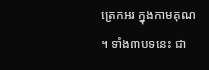ត្រេកអរ ក្នុងកាមគុណ។ ទាំង៣បទនេះ ជា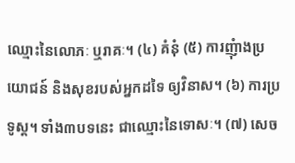ឈ្មោះនៃលោភៈ ឬរាគៈ។ (៤) គំនុំ (៥) ការញុំាងប្រយោជន៍ និងសុខរបស់អ្នកដទៃ ឲ្យវិនាស។ (៦) ការប្រទូស្ត។ ទាំង៣បទនេះ ជាឈ្មោះនៃទោសៈ។ (៧) សេច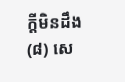ក្តីមិនដឹង (៨) សេ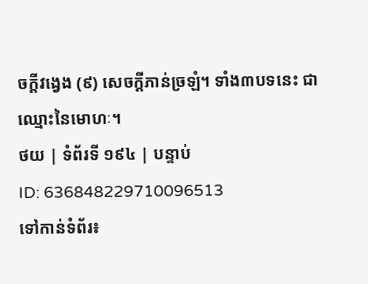ចក្តីវង្វេង (៩) សេចក្តីភាន់ច្រឡំ។ ទាំង៣បទនេះ ជាឈ្មោះនៃមោហៈ។
ថយ | ទំព័រទី ១៩៤ | បន្ទាប់
ID: 636848229710096513
ទៅកាន់ទំព័រ៖